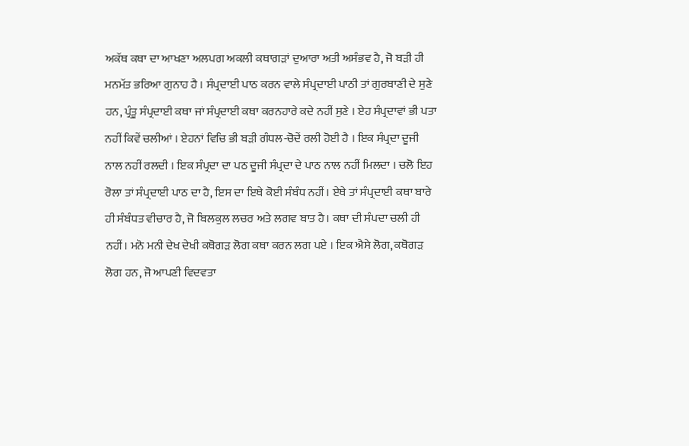ਅਕੱਥ ਕਥਾ ਦਾ ਆਖਣਾ ਅਲਪਗ ਅਕਲੀ ਕਥਾਗੜਾਂ ਦੁਆਰਾ ਅਤੀ ਅਸੰਭਵ ਹੈ, ਜੋ ਬੜੀ ਹੀ ਮਨਮੱਤ ਭਰਿਆ ਗੁਨਾਹ ਹੈ । ਸੰਪ੍ਰਦਾਈ ਪਾਠ ਕਰਨ ਵਾਲੇ ਸੰਪ੍ਰਦਾਈ ਪਾਠੀ ਤਾਂ ਗੁਰਬਾਣੀ ਦੇ ਸੁਣੇ ਹਨ, ਪ੍ਰੰਤੂ ਸੰਪ੍ਰਦਾਈ ਕਥਾ ਜਾਂ ਸੰਪ੍ਰਦਾਈ ਕਥਾ ਕਰਨਹਾਰੇ ਕਦੇ ਨਹੀਂ ਸੁਣੇ । ਏਹ ਸੰਪ੍ਰਦਾਵਾਂ ਭੀ ਪਤਾ ਨਹੀਂ ਕਿਵੇਂ ਚਲੀਆਂ । ਏਹਨਾਂ ਵਿਚਿ ਭੀ ਬੜੀ ਗੰਧਲ-ਚੋਦੇਂ ਰਲੀ ਹੋਈ ਹੈ । ਇਕ ਸੰਪ੍ਰਦਾ ਦੂਜੀ ਨਾਲ ਨਹੀਂ ਰਲਦੀ । ਇਕ ਸੰਪ੍ਰਦਾ ਦਾ ਪਠ ਦੂਜੀ ਸੰਪ੍ਰਦਾ ਦੇ ਪਾਠ ਨਾਲ ਨਹੀਂ ਮਿਲਦਾ । ਚਲੋ ਇਹ ਰੋਲਾ ਤਾਂ ਸੰਪ੍ਰਦਾਈ ਪਾਠ ਦਾ ਹੈ, ਇਸ ਦਾ ਇਥੇ ਕੋਈ ਸੰਬੰਧ ਨਹੀਂ। ਏਥੇ ਤਾਂ ਸੰਪ੍ਰਦਾਈ ਕਥਾ ਬਾਰੇ ਹੀ ਸੰਬੰਧਤ ਵੀਚਾਰ ਹੈ, ਜੋ ਬਿਲਕੁਲ ਲਚਰ ਅਤੇ ਲਗਵ ਬਾਤ ਹੈ। ਕਥਾ ਦੀ ਸੰਪਦਾ ਚਲੀ ਹੀ ਨਹੀਂ। ਮਨੋ ਮਨੀ ਦੇਖ ਦੇਖੀ ਕਥੋਗੜ ਲੋਗ ਕਥਾ ਕਰਨ ਲਗ ਪਏ । ਇਕ ਐਸੇ ਲੋਗ, ਕਥੋਗੜ ਲੋਗ ਹਨ, ਜੋ ਆਪਣੀ ਵਿਦਵਤਾ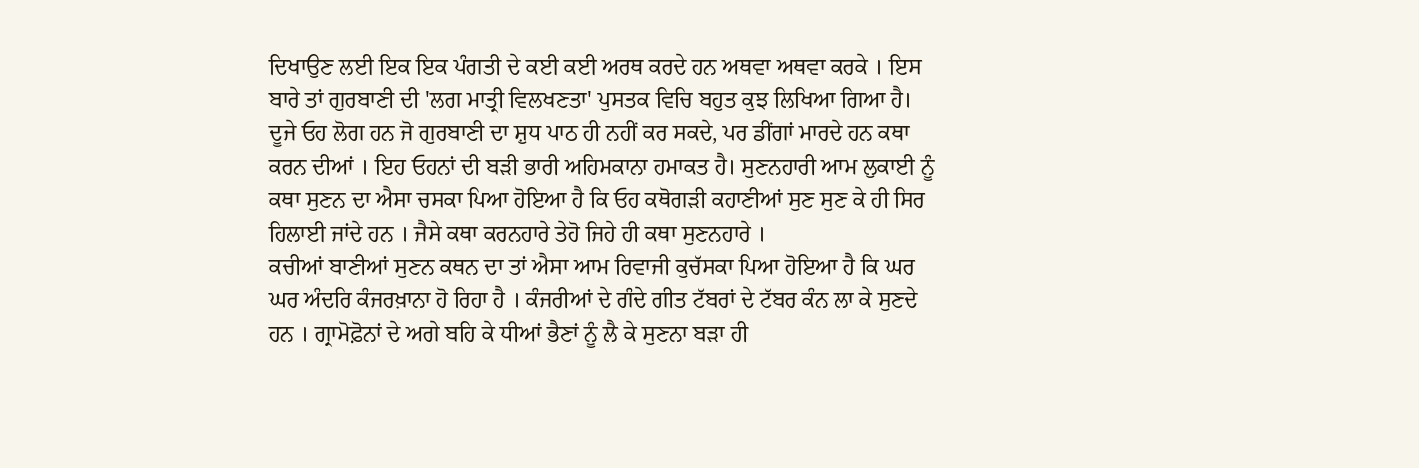ਦਿਖਾਉਣ ਲਈ ਇਕ ਇਕ ਪੰਗਤੀ ਦੇ ਕਈ ਕਈ ਅਰਥ ਕਰਦੇ ਹਨ ਅਥਵਾ ਅਥਵਾ ਕਰਕੇ । ਇਸ ਬਾਰੇ ਤਾਂ ਗੁਰਬਾਣੀ ਦੀ 'ਲਗ ਮਾਤ੍ਰੀ ਵਿਲਖਣਤਾ' ਪੁਸਤਕ ਵਿਚਿ ਬਹੁਤ ਕੁਝ ਲਿਖਿਆ ਗਿਆ ਹੈ। ਦੂਜੇ ਓਹ ਲੋਗ ਹਨ ਜੋ ਗੁਰਬਾਣੀ ਦਾ ਸ਼ੁਧ ਪਾਠ ਹੀ ਨਹੀਂ ਕਰ ਸਕਦੇ, ਪਰ ਡੀਂਗਾਂ ਮਾਰਦੇ ਹਨ ਕਥਾ ਕਰਨ ਦੀਆਂ । ਇਹ ਓਹਨਾਂ ਦੀ ਬੜੀ ਭਾਰੀ ਅਹਿਮਕਾਨਾ ਹਮਾਕਤ ਹੈ। ਸੁਣਨਹਾਰੀ ਆਮ ਲੁਕਾਈ ਨੂੰ ਕਥਾ ਸੁਣਨ ਦਾ ਐਸਾ ਚਸਕਾ ਪਿਆ ਹੋਇਆ ਹੈ ਕਿ ਓਹ ਕਥੋਗੜੀ ਕਹਾਣੀਆਂ ਸੁਣ ਸੁਣ ਕੇ ਹੀ ਸਿਰ ਹਿਲਾਈ ਜਾਂਦੇ ਹਨ । ਜੈਸੇ ਕਥਾ ਕਰਨਹਾਰੇ ਤੇਹੋ ਜਿਹੇ ਹੀ ਕਥਾ ਸੁਣਨਹਾਰੇ ।
ਕਚੀਆਂ ਬਾਣੀਆਂ ਸੁਣਨ ਕਥਨ ਦਾ ਤਾਂ ਐਸਾ ਆਮ ਰਿਵਾਜੀ ਕੁਚੱਸਕਾ ਪਿਆ ਹੋਇਆ ਹੈ ਕਿ ਘਰ ਘਰ ਅੰਦਰਿ ਕੰਜਰਖ਼ਾਨਾ ਹੋ ਰਿਹਾ ਹੈ । ਕੰਜਰੀਆਂ ਦੇ ਗੰਦੇ ਗੀਤ ਟੱਬਰਾਂ ਦੇ ਟੱਬਰ ਕੰਨ ਲਾ ਕੇ ਸੁਣਦੇ ਹਨ । ਗ੍ਰਾਮੋਫ਼ੋਨਾਂ ਦੇ ਅਗੇ ਬਹਿ ਕੇ ਧੀਆਂ ਭੈਣਾਂ ਨੂੰ ਲੈ ਕੇ ਸੁਣਨਾ ਬੜਾ ਹੀ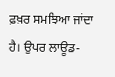ਫ਼ਖ਼ਰ ਸਮਝਿਆ ਜਾਂਦਾ ਹੈ। ਉਪਰ ਲਾਊਡ-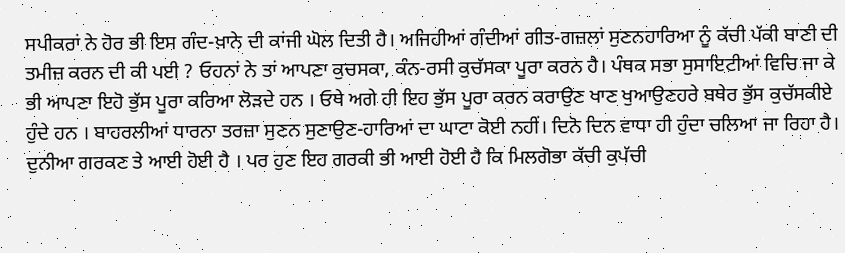ਸਪੀਕਰਾਂ ਨੇ ਹੋਰ ਭੀ ਇਸ ਗੰਦ-ਖ਼ਾਨੇ ਦੀ ਕਾਂਜੀ ਘੋਲ ਦਿਤੀ ਹੈ। ਅਜਿਹੀਆਂ ਗੰਦੀਆਂ ਗੀਤ-ਗਜ਼ਲਾਂ ਸੁਣਨਹਾਰਿਆ ਨੂੰ ਕੱਚੀ ਪੱਕੀ ਬਾਣੀ ਦੀ ਤਮੀਜ਼ ਕਰਨ ਦੀ ਕੀ ਪਈ ? ਓਹਨਾਂ ਨੇ ਤਾਂ ਆਪਣਾ ਕੁਚਸਕਾ, ਕੰਨ-ਰਸੀ ਕੁਚੱਸਕਾ ਪੂਰਾ ਕਰਨ ਹੈ। ਪੰਥਕ ਸਭਾ ਸੁਸਾਇਟੀਆਂ ਵਿਚਿ ਜਾ ਕੇ ਭੀ ਆਪਣਾ ਇਹੋ ਭੁੱਸ ਪੂਰਾ ਕਰਿਆ ਲੋੜਦੇ ਹਨ । ਓਥੇ ਅਗੇ ਹੀ ਇਹ ਭੁੱਸ ਪੂਰਾ ਕਰਨ ਕਰਾਉਣ ਖਾਣ ਖੁਆਉਣਹਰੇ ਬਥੇਰ ਭੁੱਸ ਕੁਚੱਸਕੀਏ ਹੁੰਦੇ ਹਨ । ਬਾਹਰਲੀਆਂ ਧਾਰਨਾ ਤਰਜ਼ਾ ਸੁਣਨ ਸੁਣਾਉਣ-ਹਾਰਿਆਂ ਦਾ ਘਾਟਾ ਕੋਈ ਨਹੀਂ। ਦਿਨੋ ਦਿਨ ਵਾਧਾ ਹੀ ਹੁੰਦਾ ਚਲਿਆ ਜਾ ਰਿਹਾ ਹੈ। ਦੁਨੀਆ ਗਰਕਣ ਤੇ ਆਈ ਹੋਈ ਹੈ । ਪਰ ਹੁਣ ਇਹ ਗਰਕੀ ਭੀ ਆਈ ਹੋਈ ਹੈ ਕਿ ਮਿਲਗੋਭਾ ਕੱਚੀ ਕੁਪੱਚੀ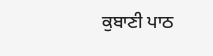ਕੁਬਾਣੀ ਪਾਠ